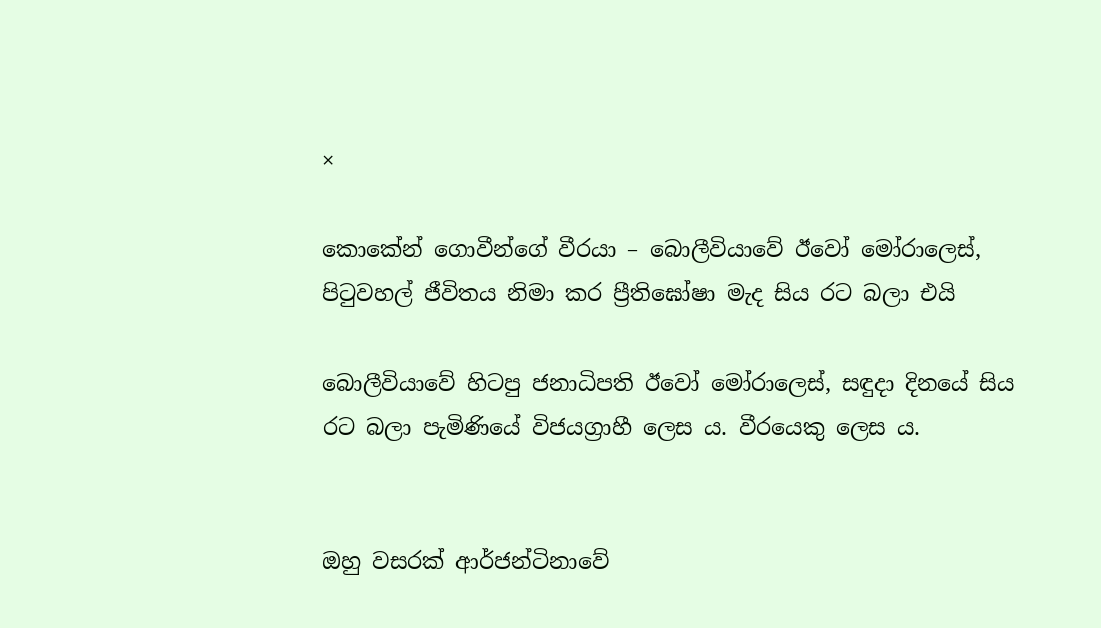×

කොකේන් ගොවීන්ගේ වීරයා – බොලීවියාවේ ඊවෝ මෝරාලෙස්, පිටුවහල් ජීවිතය නිමා කර ප්‍රීතිඝෝෂා මැද සිය රට බලා එයි

බොලීවියාවේ හිටපු ජනාධිපති ඊවෝ මෝරාලෙස්, සඳුදා දිනයේ සිය රට බලා පැමිණියේ විජයග්‍රාහී ලෙස ය. වීරයෙකු ලෙස ය.


ඔහු වසරක් ආර්ජන්ටිනාවේ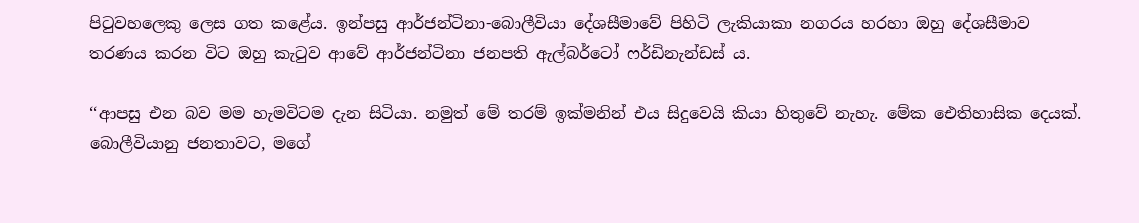පිටුවහලෙකු ලෙස ගත කළේය. ඉන්පසු ආර්ජන්ටිනා-බොලීවියා දේශසීමාවේ පිහිටි ලැකියාකා නගරය හරහා ඔහු දේශසීමාව තරණය කරන විට ඔහු කැටුව ආවේ ආර්ජන්ටිනා ජනපති ඇල්බර්ටෝ ෆර්ඩිනැන්ඩස් ය.

‘‘ආපසු එන බව මම හැමවිටම දැන සිටියා. නමුත් මේ තරම් ඉක්මනින් එය සිදුවෙයි කියා හිතුවේ නැහැ. මේක ඓතිහාසික දෙයක්. බොලීවියානු ජනතාවට, මගේ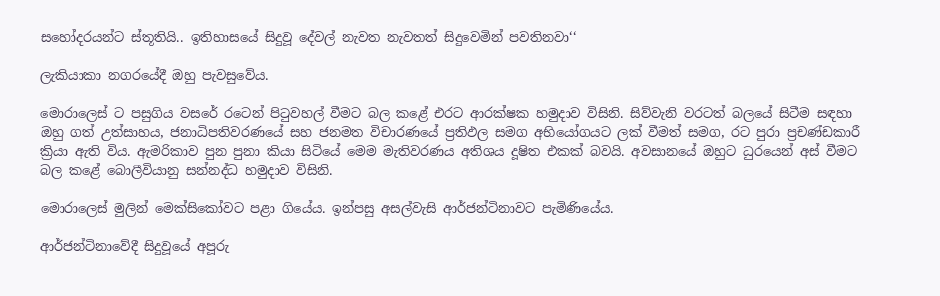සහෝදරයන්ට ස්තූතියි.. ඉතිහාසයේ සිදුවූ දේවල් නැවත නැවතත් සිදුවෙමින් පවතිනවා‘‘

ලැකියාකා නගරයේදී ඔහු පැවසුවේය.

මොරාලෙස් ට පසුගිය වසරේ රටෙන් පිටුවහල් වීමට බල කළේ එරට ආරක්ෂක හමුදාව විසිනි. සිව්වැනි වරටත් බලයේ සිටීම සඳහා ඔහු ගත් උත්සාහය, ජනාධිපතිවරණයේ සහ ජනමත විචාරණයේ ප්‍රතිඵල සමග අභියෝගයට ලක් වීමත් සමග, රට පුරා ප්‍රචණ්ඩකාරී ක්‍රියා ඇති විය. ඇමරිකාව පුන පුනා කියා සිටියේ මෙම මැතිවරණය අතිශය දූෂිත එකක් බවයි. අවසානයේ ඔහුට ධුරයෙන් අස් වීමට බල කළේ බොලීවියානු සන්නද්ධ හමුදාව විසිනි.

මොරාලෙස් මුලින් මෙක්සිකෝවට පළා ගියේය. ඉන්පසු අසල්වැසි ආර්ජන්ටිනාවට පැමිණියේය.

ආර්ජන්ටිනාවේදී සිදුවූයේ අපූරු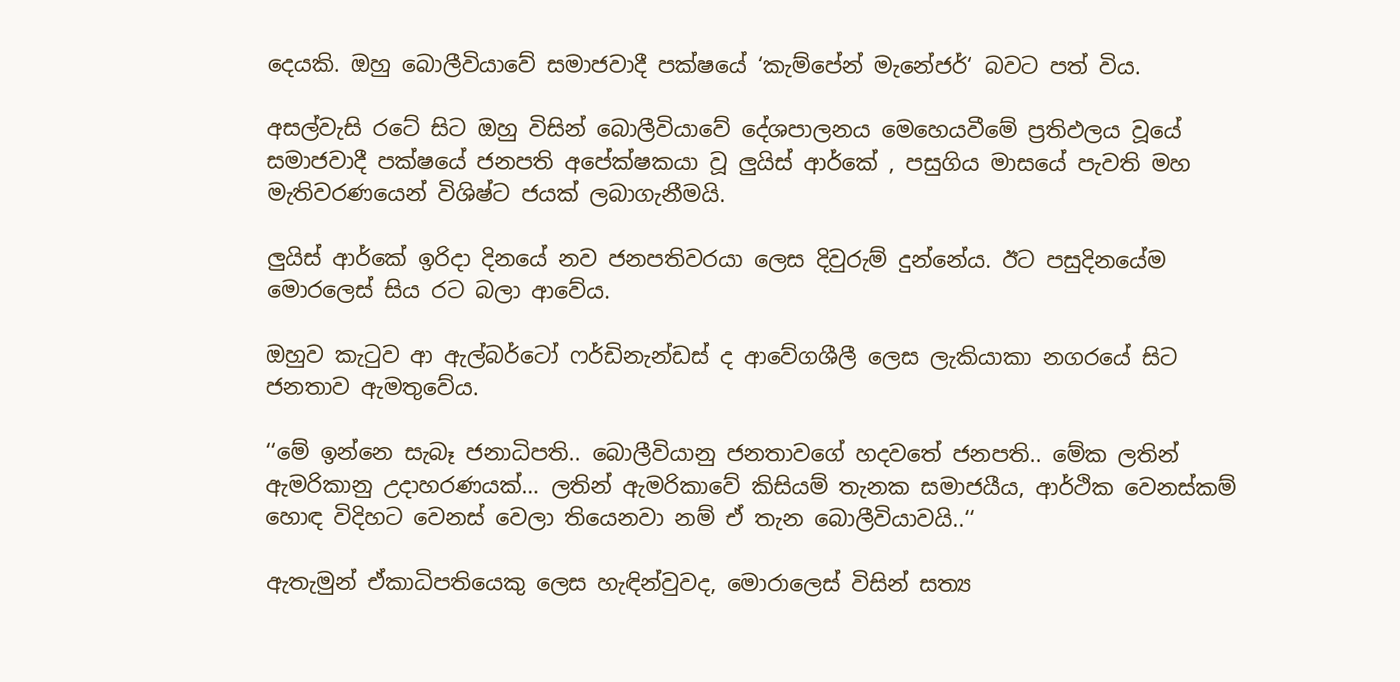දෙයකි. ඔහු බොලීවියාවේ සමාජවාදී පක්ෂයේ ‘කැම්පේන් මැනේජර්‘ බවට පත් විය.

අසල්වැසි රටේ සිට ඔහු විසින් බොලීවියාවේ දේශපාලනය මෙහෙයවීමේ ප්‍රතිඵලය වූයේ සමාජවාදී පක්ෂයේ ජනපති අපේක්ෂකයා වූ ලුයිස් ආර්කේ , පසුගිය මාසයේ පැවති මහ මැතිවරණයෙන් විශිෂ්ට ජයක් ලබාගැනීමයි.

ලුයිස් ආර්කේ ඉරිදා දිනයේ නව ජනපතිවරයා ලෙස දිවුරුම් දුන්නේය. ඊට පසුදිනයේම මොරලෙස් සිය රට බලා ආවේය.

ඔහුව කැටුව ආ ඇල්බර්ටෝ ෆර්ඩිනැන්ඩස් ද ආවේගශීලී ලෙස ලැකියාකා නගරයේ සිට ජනතාව ඇමතුවේය.

‘‘මේ ඉන්නෙ සැබෑ ජනාධිපති.. බොලීවියානු ජනතාවගේ හදවතේ ජනපති.. මේක ලතින් ඇමරිකානු උදාහරණයක්… ලතින් ඇමරිකාවේ කිසියම් තැනක සමාජයීය, ආර්ථික වෙනස්කම් හොඳ විදිහට වෙනස් වෙලා තියෙනවා නම් ඒ තැන බොලීවියාවයි..‘‘

ඇතැමුන් ඒකාධිපතියෙකු ලෙස හැඳින්වුවද, මොරාලෙස් විසින් සත්‍ය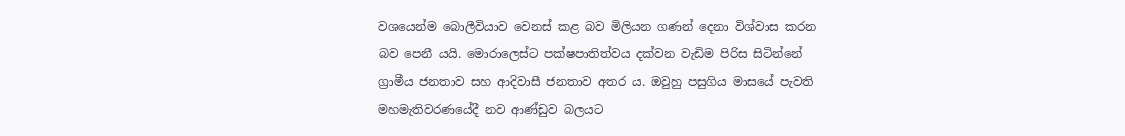වශයෙන්ම බොලීවියාව වෙනස් කළ බව මිලියන ගණන් දෙනා විශ්වාස කරන බව පෙනී යයි. මොරාලෙස්ට පක්ෂපාතිත්වය දක්වන වැඩිම පිරිස සිටින්නේ ග්‍රාමීය ජනතාව සහ ආදිවාසී ජනතාව අතර ය. ඔවුහු පසුගිය මාසයේ පැවති මහමැතිවරණයේදී නව ආණ්ඩුව බලයට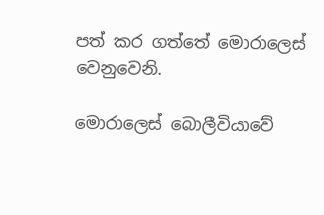පත් කර ගත්තේ මොරාලෙස් වෙනුවෙනි.

මොරාලෙස් බොලීවියාවේ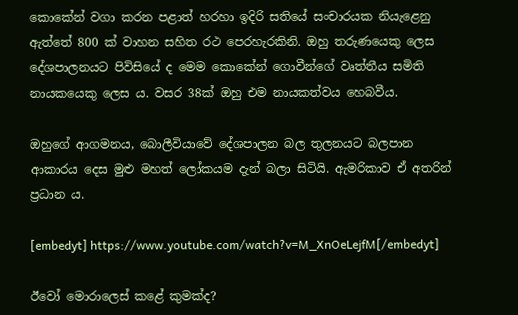කොකේන් වගා කරන පළාත් හරහා ඉදිරි සතියේ සංචාරයක නියැළෙනු ඇත්තේ 800 ක් වාහන සහිත රථ පෙරහැරකිනි. ඔහු තරුණයෙකු ලෙස දේශපාලනයට පිවිසියේ ද මෙම කොකේන් ගොවීන්ගේ වෘත්තීය සමිති නායකයෙකු ලෙස ය. වසර 38ක් ඔහු එම නායකත්වය හෙබවීය.

ඔහුගේ ආගමනය, බොලීවියාවේ දේශපාලන බල තුලනයට බලපාන ආකාරය දෙස මුළු මහත් ලෝකයම දැන් බලා සිටියි. ඇමරිකාව ඒ අතරින් ප්‍රධාන ය.

[embedyt] https://www.youtube.com/watch?v=M_XnOeLejfM[/embedyt]

ඊවෝ මොරාලෙස් කළේ කුමක්ද?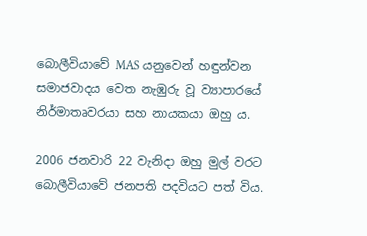බොලීවියාවේ MAS යනුවෙන් හඳුන්වන සමාජවාදය වෙත නැඹුරු වූ ව්‍යාපාරයේ නිර්මාතෘවරයා සහ නායකයා ඔහු ය.

2006 ජනවාරි 22 වැනිදා ඔහු මුල් වරට බොලීවියාවේ ජනපති පදවියට පත් විය.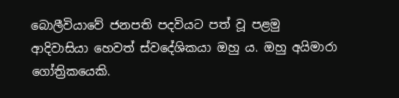බොලීවියාවේ ජනපති පදවියට පත් වූ පළමු ආදිවාසියා හෙවත් ස්වදේශිකයා ඔහු ය. ඔහු අයිමාරා ගෝත්‍රිකයෙකි.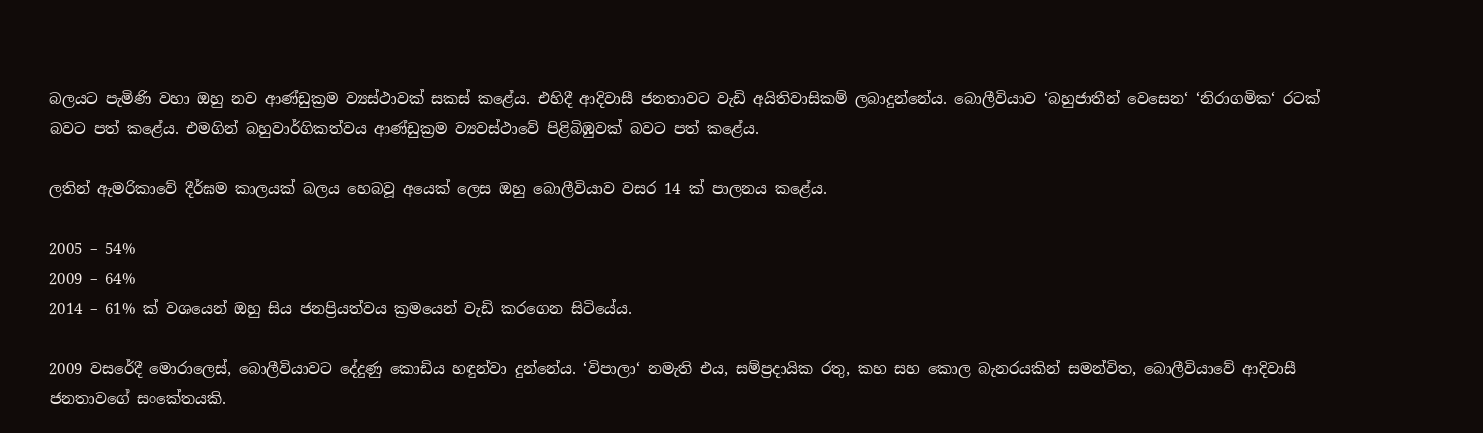බලයට පැමිණි වහා ඔහු නව ආණ්ඩුක්‍රම ව්‍යස්ථාවක් සකස් කළේය. එහිදී ආදිවාසී ජනතාවට වැඩි අයිතිවාසිකම් ලබාදුන්නේය. බොලීවියාව ‘බහුජාතීන් වෙසෙන‘ ‘නිරාගමික‘ රටක් බවට පත් කළේය. එමගින් බහුවාර්ගිකත්වය ආණ්ඩුක්‍රම ව්‍යවස්ථාවේ පිළිබිඹුවක් බවට පත් කළේය.

ලතින් ඇමරිකාවේ දීර්ඝම කාලයක් බලය හෙබවූ අයෙක් ලෙස ඔහු බොලීවියාව වසර 14 ක් පාලනය කළේය.

2005 – 54%
2009 – 64%
2014 – 61% ක් වශයෙන් ඔහු සිය ජනප්‍රියත්වය ක්‍රමයෙන් වැඩි කරගෙන සිටියේය.

2009 වසරේදී මොරාලෙස්, බොලීවියාවට දේදුණු කොඩිය හඳුන්වා දුන්නේය. ‘විපාලා‘ නමැති එය, සම්ප්‍රදායික රතු, කහ සහ කොල බැනරයකින් සමන්විත, බොලීවියාවේ ආදිවාසී ජනතාවගේ සංකේතයකි.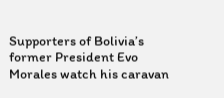Supporters of Bolivia’s former President Evo Morales watch his caravan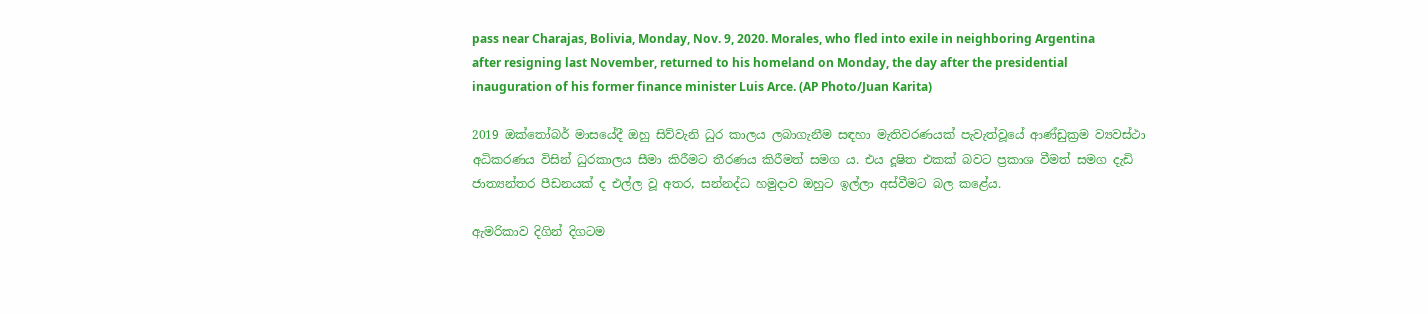pass near Charajas, Bolivia, Monday, Nov. 9, 2020. Morales, who fled into exile in neighboring Argentina after resigning last November, returned to his homeland on Monday, the day after the presidential inauguration of his former finance minister Luis Arce. (AP Photo/Juan Karita)

2019 ඔක්තෝබර් මාසයේදී ඔහු සිව්වැනි ධුර කාලය ලබාගැනීම සඳහා මැතිවරණයක් පැවැත්වූයේ ආණ්ඩුක්‍රම ව්‍යවස්ථා අධිකරණය විසින් ධුරකාලය සීමා කිරීමට තීරණය කිරීමත් සමග ය. එය දූෂිත එකක් බවට ප්‍රකාශ වීමත් සමග දැඩි ජාත්‍යන්තර පීඩනයක් ද එල්ල වූ අතර, සන්නද්ධ හමුදාව ඔහුට ඉල්ලා අස්වීමට බල කළේය.

ඇමරිකාව දිගින් දිගටම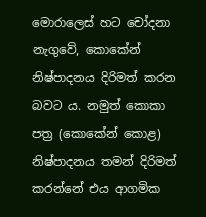මොරාලෙස් හට චෝදනා නැගුවේ, කොකේන් නිෂ්පාදනය දිරිමත් කරන බවට ය. නමුත් කොකා පත්‍ර (කොකේන් කොළ) නිෂ්පාදනය තමන් දිරිමත් කරන්නේ එය ආගමික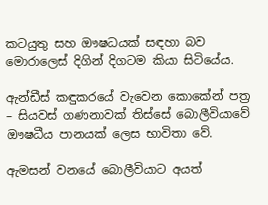කටයුතු සහ ඖෂධයක් සඳහා බව මොරාලෙස් දිගින් දිගටම කියා සිටියේය.

ඇන්ඩීස් කඳුකරයේ වැවෙන කොකේන් පත්‍ර – සියවස් ගණනාවක් තිස්සේ බොලීවියාවේ ඖෂධීය පානයක් ලෙස භාවිතා වේ.

ඇමසන් වනයේ බොලීවියාට අයත්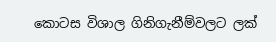කොටස විශාල ගිනිගැනීම්වලට ලක්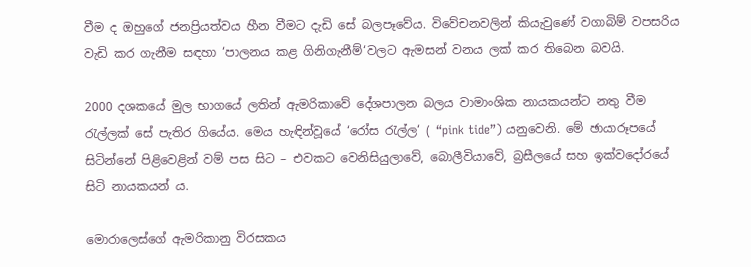වීම ද ඔහුගේ ජනප්‍රියත්වය හීන වීමට දැඩි සේ බලපෑවේය. විවේචනවලින් කියැවුණේ වගාබිම් වපසරිය වැඩි කර ගැනීම සඳහා ‘පාලනය කළ ගිනිගැනීම්‘වලට ඇමසන් වනය ලක් කර තිබෙන බවයි.

2000 දශකයේ මුල භාගයේ ලතින් ඇමරිකාවේ දේශපාලන බලය වාමාංශික නායකයන්ට නතු වීම රැල්ලක් සේ පැතිර ගියේය. මෙය හැඳින්වූයේ ‘රෝස රැල්ල‘ ( “pink tide”) යනුවෙනි. මේ ඡායාරූපයේ සිටින්නේ පිළිවෙළින් වම් පස සිට – එවකට වෙනිසියුලාවේ, බොලීවියාවේ, බ්‍රසීලයේ සහ ඉක්වදෝරයේ සිටි නායකයන් ය.

මොරාලෙස්ගේ ඇමරිකානු විරසකය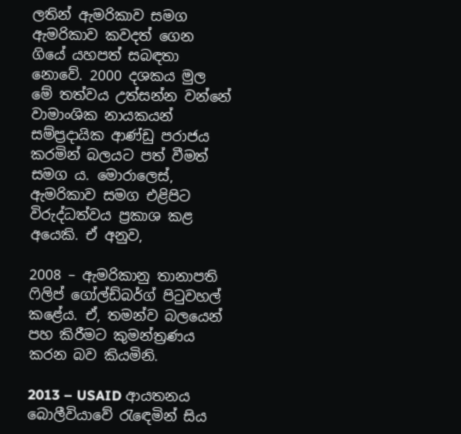ලතින් ඇමරිකාව සමග ඇමරිකාව කවදත් ගෙන ගියේ යහපත් සබඳතා නොවේ. 2000 දශකය මුල මේ තත්වය උත්සන්න වන්නේ වාමාංශික නායකයන් සම්ප්‍රදායික ආණ්ඩු පරාජය කරමින් බලයට පත් වීමත් සමග ය. මොරාලෙස්, ඇමරිකාව සමග එළිපිට විරුද්ධත්වය ප්‍රකාශ කළ අයෙකි. ඒ අනුව,

2008 – ඇමරිකානු තානාපති ෆිලිප් ගෝල්ඩ්බර්ග් පිටුවහල් කළේය. ඒ, තමන්ව බලයෙන් පහ කිරීමට කුමන්ත්‍රණය කරන බව කියමිනි.

2013 – USAID ආයතනය බොලීවියාවේ රැඳෙමින් සිය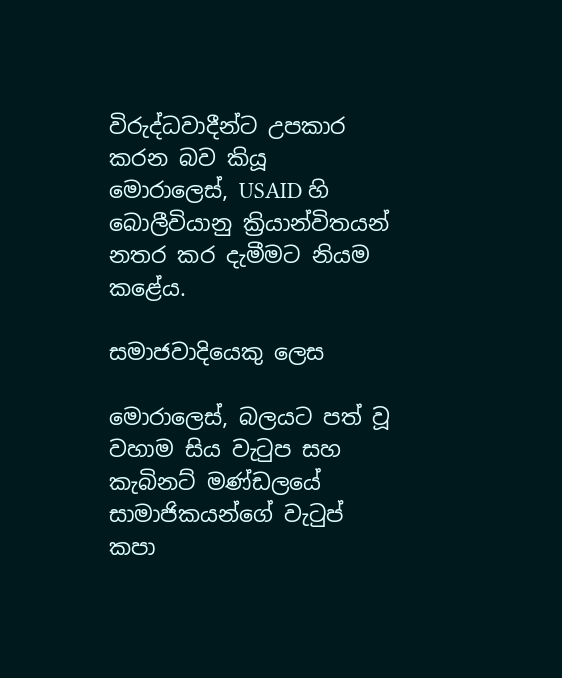විරුද්ධවාදීන්ට උපකාර කරන බව කියූ මොරාලෙස්, USAID හි බොලීවියානු ක්‍රියාන්විතයන් නතර කර දැමීමට නියම කළේය.

සමාජවාදියෙකු ලෙස

මොරාලෙස්, බලයට පත් වූ වහාම සිය වැටුප සහ කැබිනට් මණ්ඩලයේ සාමාජිකයන්ගේ වැටුප් කපා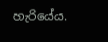හැරියේය.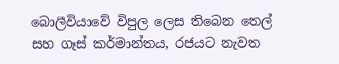බොලීවියාවේ විපුල ලෙස තිබෙන තෙල් සහ ගෑස් කර්මාන්තය, රජයට නැවත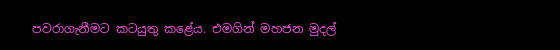පවරාගැනීමට කටයුතු කළේය. එමගින් මහජන මුදල්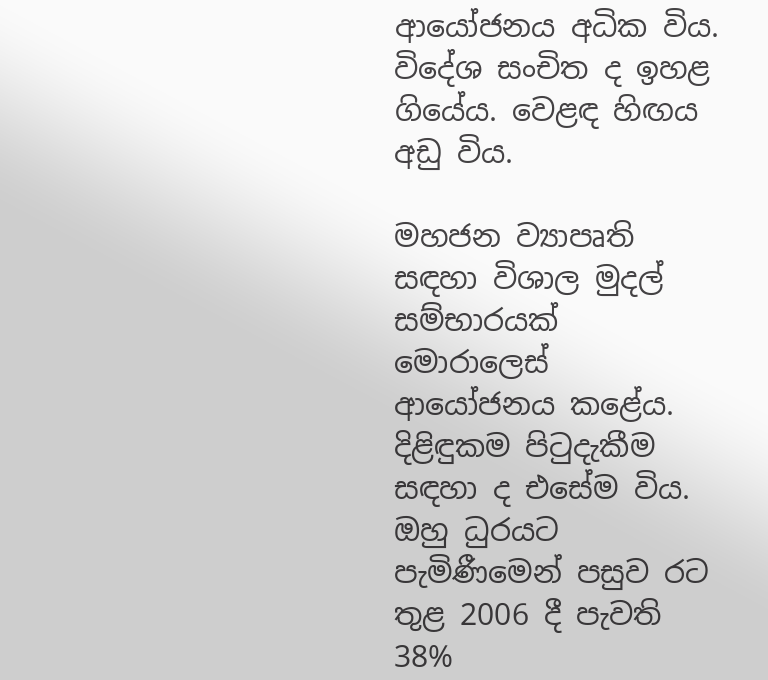ආයෝජනය අධික විය. විදේශ සංචිත ද ඉහළ ගියේය. වෙළඳ හිඟය අඩු විය.

මහජන ව්‍යාපෘති සඳහා විශාල මුදල් සම්භාරයක් මොරාලෙස් ආයෝජනය කළේය. දිළිඳුකම පිටුදැකීම සඳහා ද එසේම විය. ඔහු ධුරයට පැමිණීමෙන් පසුව රට තුළ 2006 දී පැවති 38%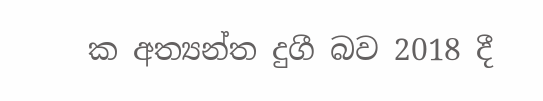ක අත්‍යන්ත දුගී බව 2018 දී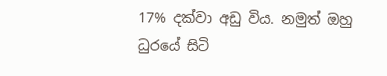17% දක්වා අඩු විය. නමුත් ඔහු ධුරයේ සිටි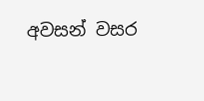අවසන් වසර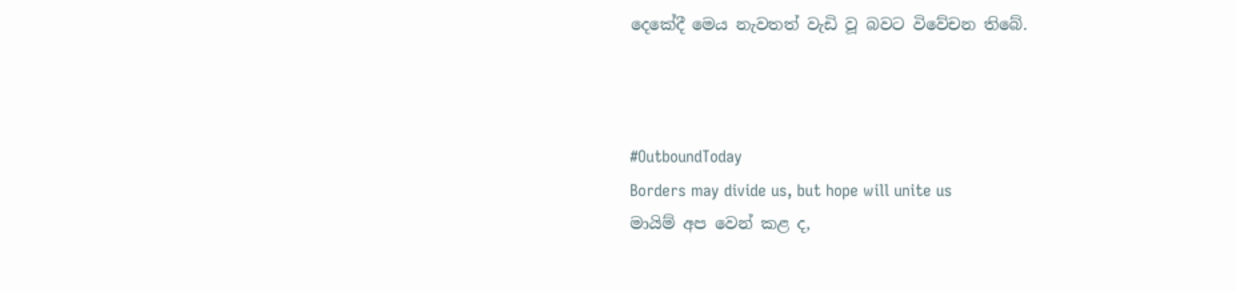දෙකේදී මෙය නැවතත් වැඩි වූ බවට විවේචන තිබේ.



#OutboundToday
Borders may divide us, but hope will unite us
මායිම් අප වෙන් කළ ද,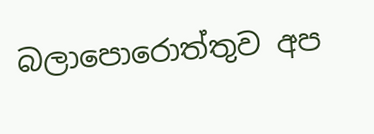බලාපොරොත්තුව අප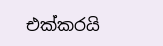එක්කරයි